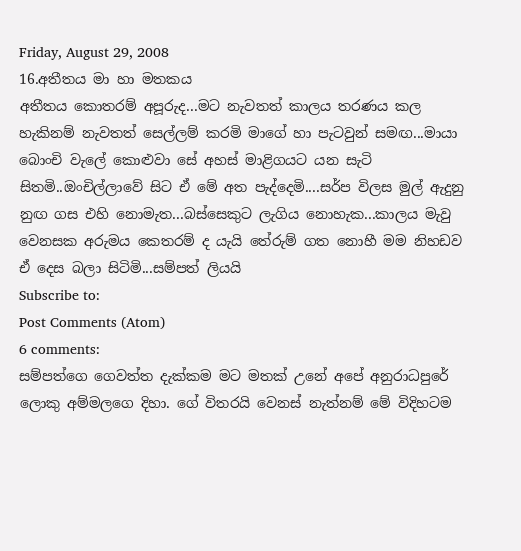Friday, August 29, 2008
16.අතීතය මා හා මතකය
අතීතය කොතරම් අපූරුද...මට නැවතත් කාලය තරණය කල හැකිනම් නැවතත් සෙල්ලම් කරමි මාගේ හා පැටවුන් සමඟ...මායා බොංචි වැලේ කොළුවා සේ අහස් මාළිගයට යන සැටි සිතමි..ඔංචිල්ලාවේ සිට ඒ මේ අත පැද්දෙමි....සර්ප විලස මුල් ඇදුනු නුඟ ගස එහි නොමැත...බස්සෙකුට ලැගිය නොහැක...කාලය මැවු වෙනසක අරුමය කෙතරම් ද යැයි තේරුම් ගත නොහී මම නිහඩව ඒ දෙස බලා සිටිමි...සම්පත් ලියයි
Subscribe to:
Post Comments (Atom)
6 comments:
සම්පත්ගෙ ගෙවත්ත දැක්කම මට මතක් උනේ අපේ අනුරාධපුරේ ලොකු අම්මලගෙ දිහා. ගේ විතරයි වෙනස් නැත්නම් මේ විදිහටම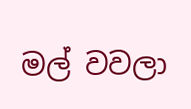මල් වවලා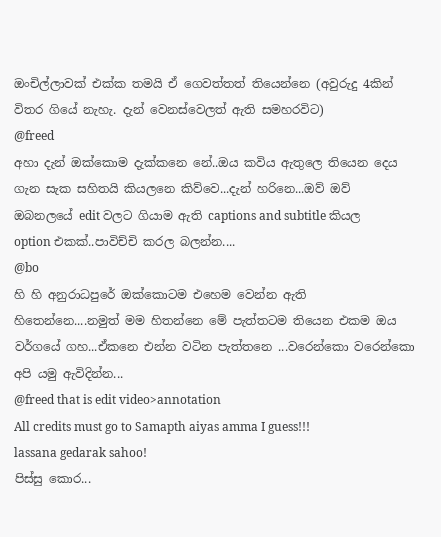ඔංචිල්ලාවක් එක්ක තමයි ඒ ගෙවත්තත් තියෙන්නෙ (අවුරුදු 4කින් විතර ගියේ නැහැ. දැන් වෙනස්වෙලත් ඇති සමහරවිට)
@freed
අහා දැන් ඔක්කොම දැක්කනෙ නේ..ඔය කවිය ඇතුලෙ තියෙන දෙය ගැන සැක සහිතයි කියලනෙ කිව්වෙ...දැන් හරිනෙ...ඔව් ඔව් ඔබනලයේ edit වලට ගියාම ඇති captions and subtitle කියල option එකක්..පාවිච්චි කරල බලන්න....
@bo
හි හි අනුරාධපුරේ ඔක්කොටම එහෙම වෙන්න ඇති හිතෙන්නෙ....නමුත් මම හිතන්නෙ මේ පැත්තටම තියෙන එකම ඔය වර්ගයේ ගහ...ඒකනෙ එන්න වටින පැත්තනෙ ...වරෙන්කො වරෙන්කො අපි යමු ඇවිදින්න...
@freed that is edit video>annotation
All credits must go to Samapth aiyas amma I guess!!!
lassana gedarak sahoo!
පිස්සු කොර...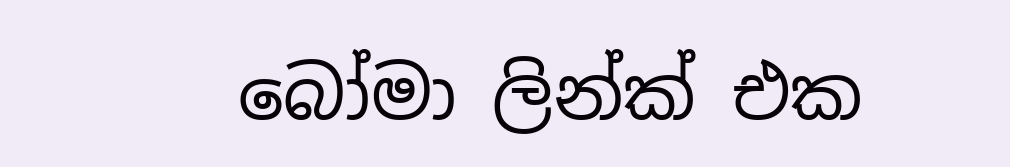බෝමා ලින්ක් එක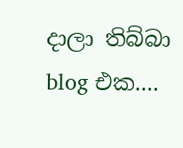දාලා තිබ්බා blog එක....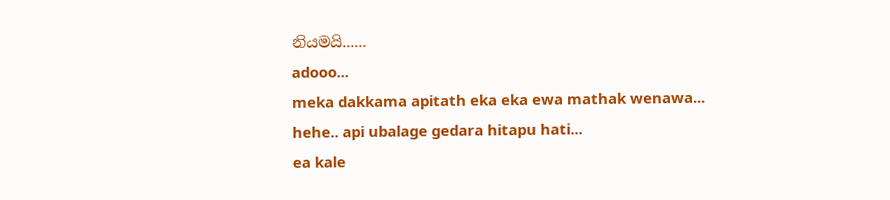නියමයි......
adooo...
meka dakkama apitath eka eka ewa mathak wenawa... hehe.. api ubalage gedara hitapu hati...
ea kale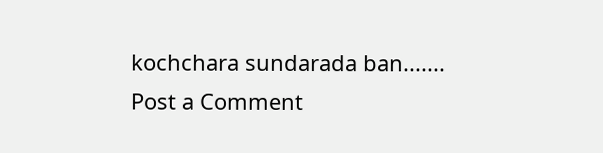kochchara sundarada ban.......
Post a Comment